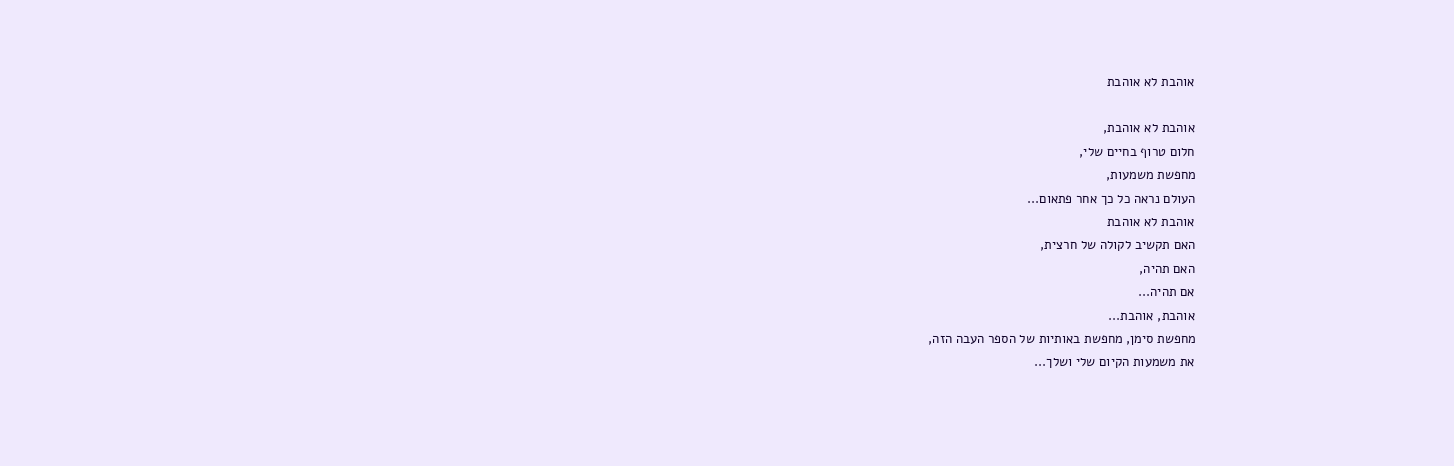אוהבת לא אוהבת

אוהבת לא אוהבת,
חלום טרוף בחיים שלי,
מחפשת משמעות,
העולם נראה כל כך אחר פתאום...
אוהבת לא אוהבת
האם תקשיב לקולה של חרצית,
האם תהיה,
אם תהיה...
אוהבת, אוהבת...
מחפשת סימן, מחפשת באותיות של הספר העבה הזה,
את משמעות הקיום שלי ושלך...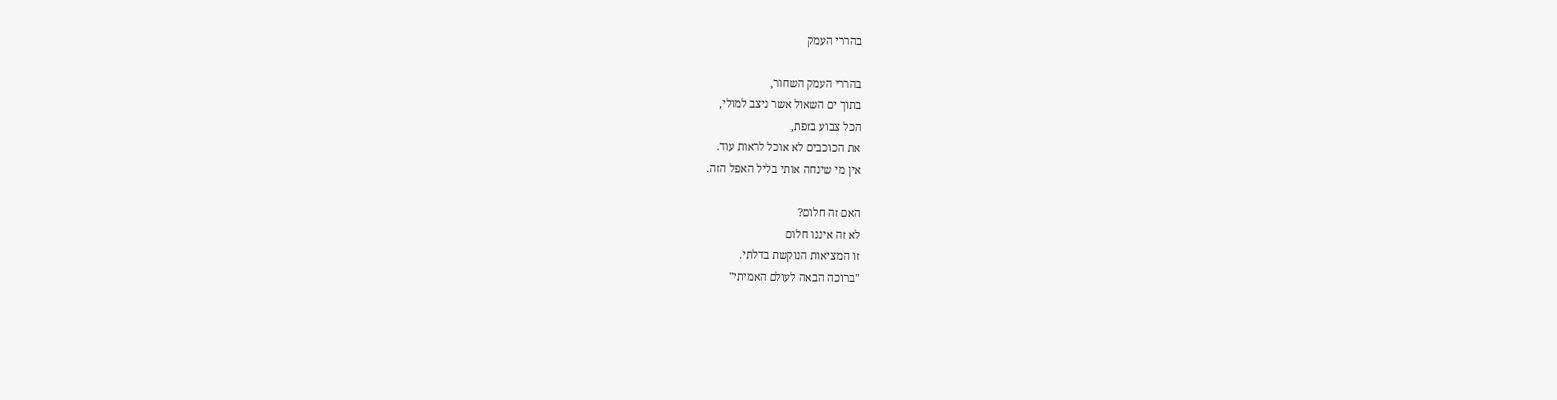בהררי העמק

בהררי העמק השחור,
בתוך ים השאול אשר ניצב למולי,
הכל צבוע בזפת,
את הכוכבים לא אוכל לראות עוד.
אין מי שינחה אותי בליל האפל הזה.

האם זה חלום?
לא זה איננו חלום
זו המציאות הנוקשת בדלתי.
"ברוכה הבאה לעולם האמיתי"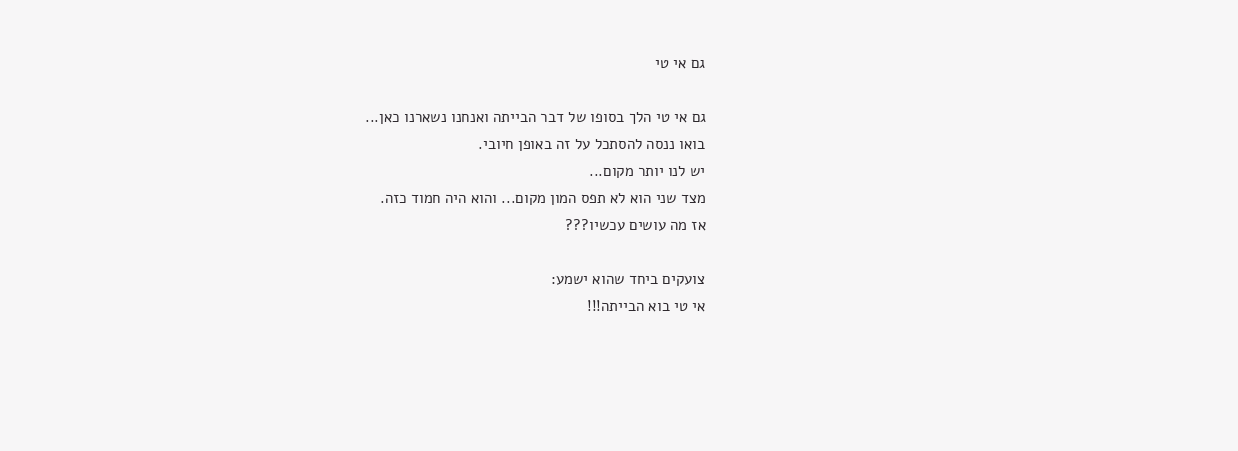גם אי טי

גם אי טי הלך בסופו של דבר הבייתה ואנחנו נשארנו כאן...
בואו ננסה להסתכל על זה באופן חיובי.
יש לנו יותר מקום...
מצד שני הוא לא תפס המון מקום... והוא היה חמוד כזה.
אז מה עושים עכשיו???

צועקים ביחד שהוא ישמע:
אי טי בוא הבייתה!!!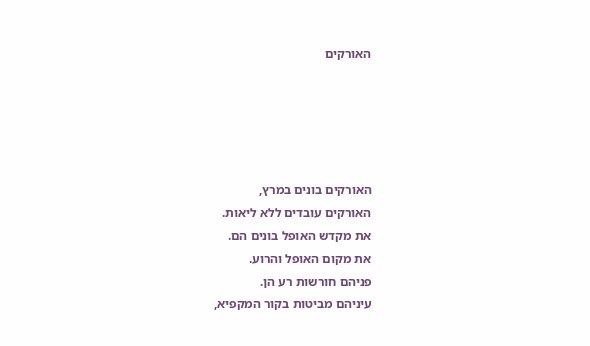האורקים





האורקים בונים במרץ,
האורקים עובדים ללא ליאות.
את מקדש האופל בונים הם.
את מקום האופל והרוע.
פניהם חורשות רע הן.
עיניהם מביטות בקור המקפיא,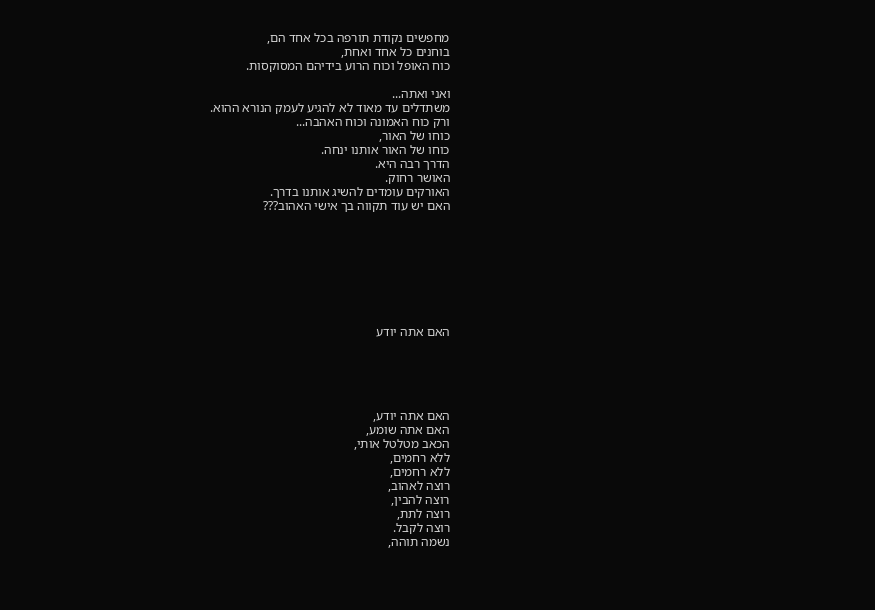מחפשים נקודת תורפה בכל אחד הם,
בוחנים כל אחד ואחת,
כוח האופל וכוח הרוע בידיהם המסוקסות.

ואני ואתה...
משתדלים עד מאוד לא להגיע לעמק הנורא ההוא.
ורק כוח האמונה וכוח האהבה...
כוחו של האור,
כוחו של האור אותנו ינחה.
הדרך רבה היא.
האושר רחוק.
האורקים עומדים להשיג אותנו בדרך.
האם יש עוד תקווה בך אישי האהוב???








האם אתה יודע





האם אתה יודע,
האם אתה שומע,
הכאב מטלטל אותי,
ללא רחמים,
ללא רחמים,
רוצה לאהוב,
רוצה להבין,
רוצה לתת,
רוצה לקבל.
נשמה תוהה,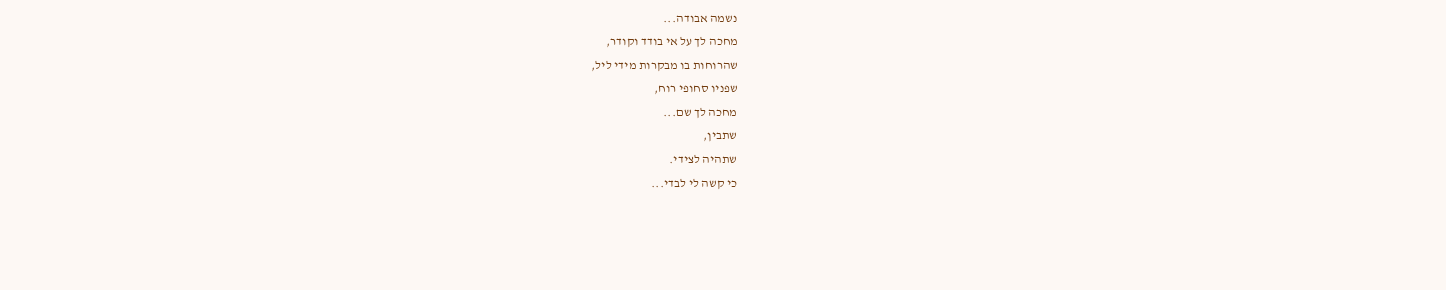נשמה אבודה...
מחכה לך על אי בודד וקודר,
שהרוחות בו מבקרות מידי ליל,
שפניו סחופי רוח,
מחכה לך שם...
שתבין,
שתהיה לצידי.
כי קשה לי לבדי...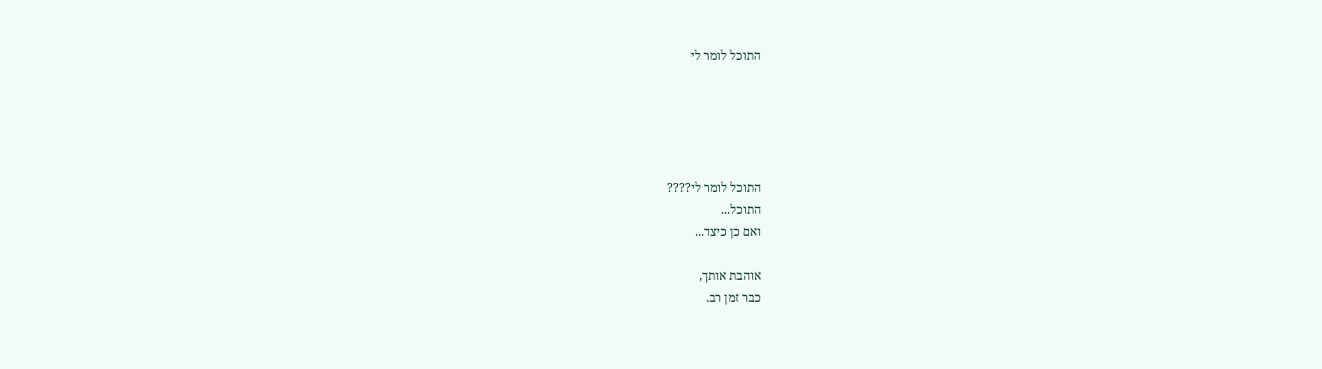התוכל לומר לי





התוכל לומר לי????
התוכל...
ואם כן כיצד...

אוהבת אותך,
כבר זמן רב.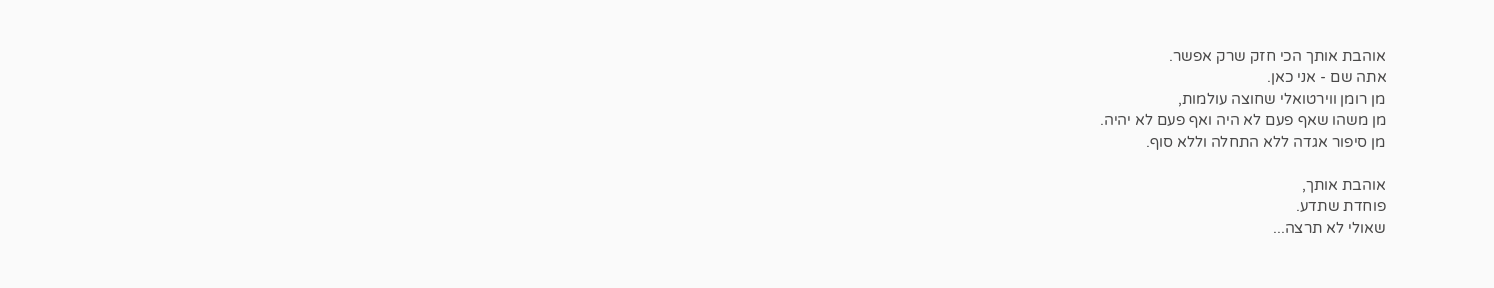אוהבת אותך הכי חזק שרק אפשר.
אתה שם - אני כאן.
מן רומן ווירטואלי שחוצה עולמות,
מן משהו שאף פעם לא היה ואף פעם לא יהיה.
מן סיפור אגדה ללא התחלה וללא סוף.

אוהבת אותך,
פוחדת שתדע.
שאולי לא תרצה...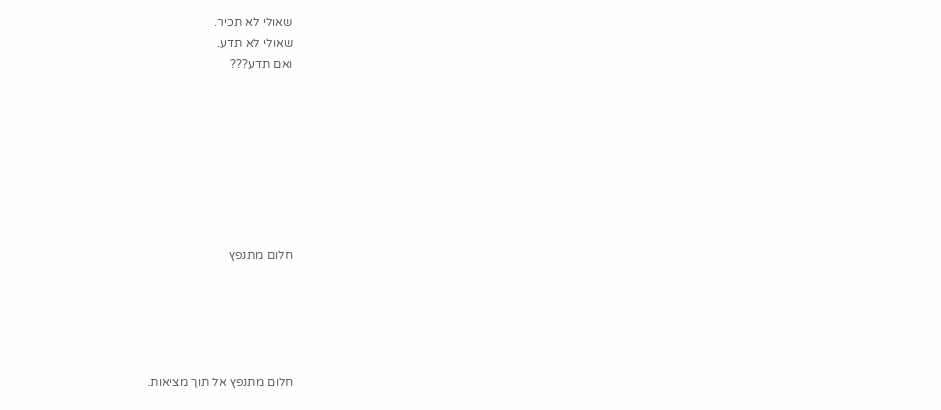שאולי לא תכיר.
שאולי לא תדע.
ואם תדע???








חלום מתנפץ





חלום מתנפץ אל תוך מציאות.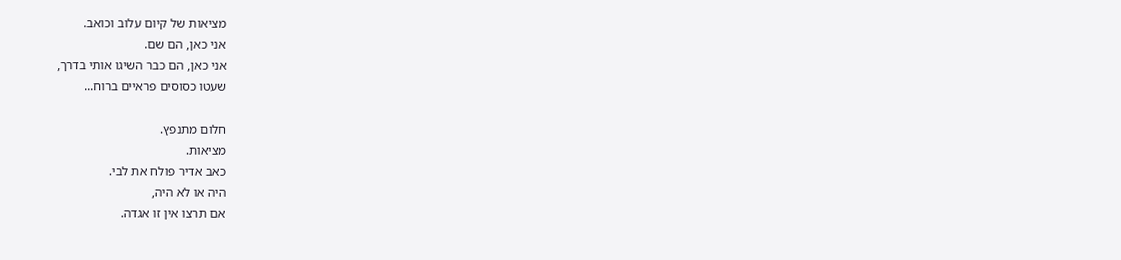מציאות של קיום עלוב וכואב.
אני כאן, הם שם.
אני כאן, הם כבר השיגו אותי בדרך,
שעטו כסוסים פראיים ברוח...

חלום מתנפץ.
מציאות.
כאב אדיר פולח את לבי.
היה או לא היה,
אם תרצו אין זו אגדה.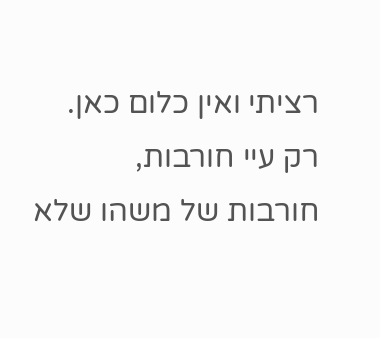רציתי ואין כלום כאן.
רק עיי חורבות,
חורבות של משהו שלא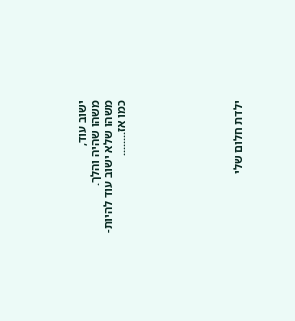ישוב עוד,
משהו שהיה והלך.
משהו שלא ישוב עוד להיות-
כמו אז........








ילדת חלום שלי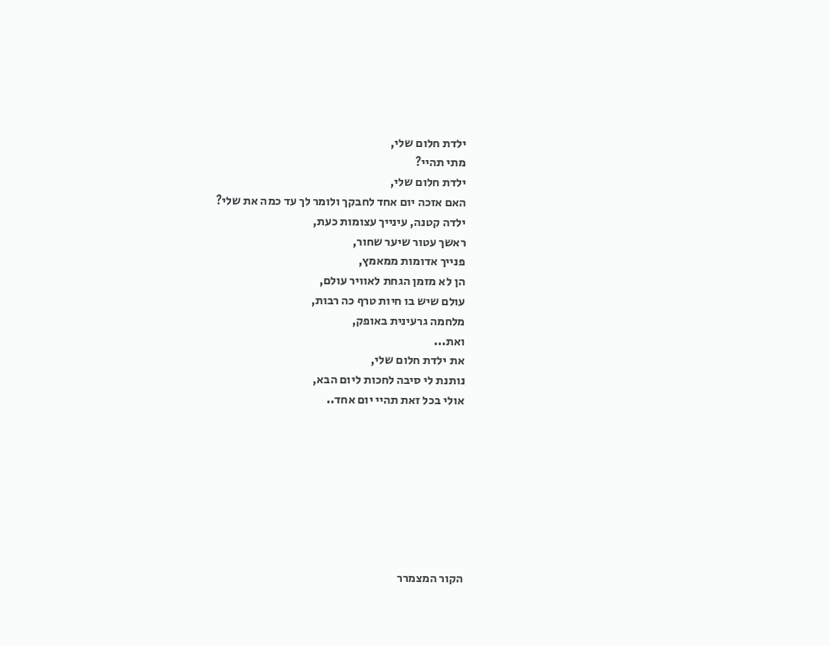ילדת חלום שלי,
מתי תהיי?
ילדת חלום שלי,
האם אזכה יום אחד לחבקך ולומר לך עד כמה את שלי?
ילדה קטנה, עינייך עצומות כעת,
ראשך עטור שיער שחור,
פנייך אדומות ממאמץ,
הן לא מזמן הגחת לאוויר עולם,
עולם שיש בו חיות טרף כה רבות,
מלחמה גרעינית באופק,
ואת...
את ילדת חלום שלי,
נותנת לי סיבה לחכות ליום הבא,
אולי בכל זאת תהיי יום אחד..








הקור המצמרר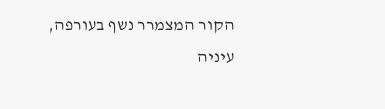הקור המצמרר נשף בעורפה,
עיניה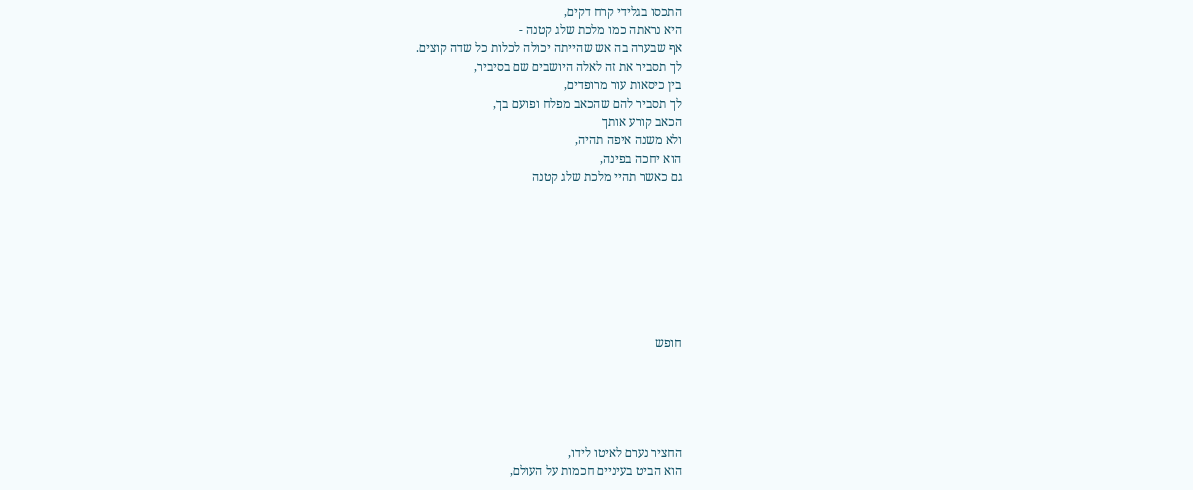התכסו בגלידי קרח דקים,
היא נראתה כמו מלכת שלג קטנה -
אף שבערה בה אש שהייתה יכולה לכלות כל שדה קוצים.
לך תסביר את זה לאלה היושבים שם בסיביר,
בין כיסאות עור מרופדים,
לך תסביר להם שהכאב מפלח ופועם בך,
הכאב קורע אותך
ולא משנה איפה תהיה,
הוא יחכה בפינה,
גם כאשר תהיי מלכת שלג קטנה








חופש





החציר נערם לאיטו לידו,
הוא הביט בעיניים חכמות על העולם,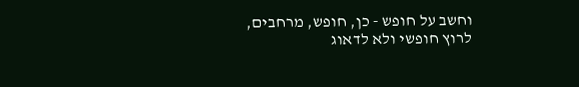וחשב על חופש - כן, חופש, מרחבים,
לרוץ חופשי ולא לדאוג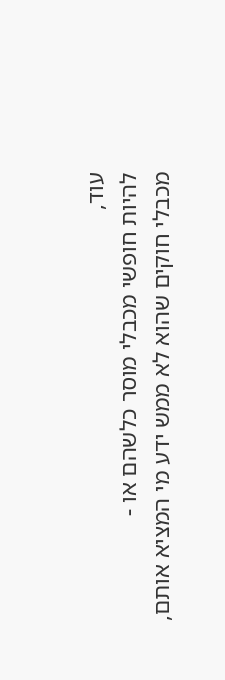עוד,
להיות חופשי מכבלי מוסר כלשהם או -
מכבלי חוקים שהוא לא ממש ידע מי המציא אותם,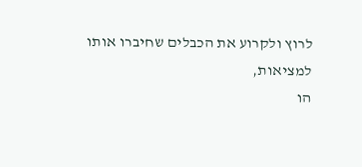לרוץ ולקרוע את הכבלים שחיברו אותו
למציאות,
הו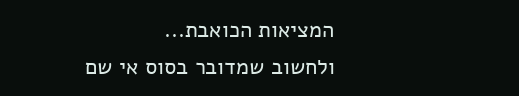המציאות הכואבת...
ולחשוב שמדובר בסוס אי שם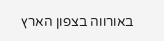באורווה בצפון הארץ